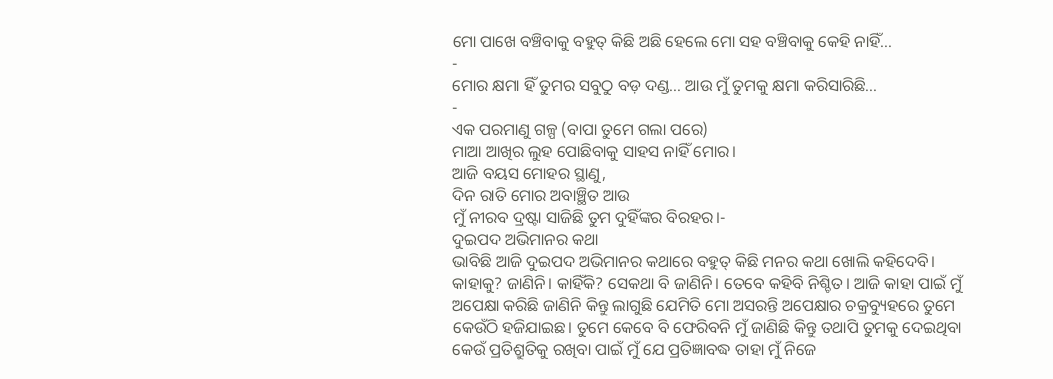ମୋ ପାଖେ ବଞ୍ଚିବାକୁ ବହୁତ୍ କିଛି ଅଛି ହେଲେ ମୋ ସହ ବଞ୍ଚିବାକୁ କେହି ନାହିଁ...
-
ମୋର କ୍ଷମା ହିଁ ତୁମର ସବୁଠୁ ବଡ଼ ଦଣ୍ଡ... ଆଉ ମୁଁ ତୁମକୁ କ୍ଷମା କରିସାରିଛି...
-
ଏକ ପରମାଣୁ ଗଳ୍ପ (ବାପା ତୁମେ ଗଲା ପରେ)
ମାଆ ଆଖିର ଲୁହ ପୋଛିବାକୁ ସାହସ ନାହିଁ ମୋର।
ଆଜି ବୟସ ମୋହର ସ୍ଥାଣୁ,
ଦିନ ରାତି ମୋର ଅବାଞ୍ଛିତ ଆଉ
ମୁଁ ନୀରବ ଦ୍ରଷ୍ଟା ସାଜିଛି ତୁମ ଦୁହିଁଙ୍କର ବିରହର।-
ଦୁଇପଦ ଅଭିମାନର କଥା
ଭାବିଛି ଆଜି ଦୁଇପଦ ଅଭିମାନର କଥାରେ ବହୁତ୍ କିଛି ମନର କଥା ଖୋଲି କହିଦେବି। କାହାକୁ? ଜାଣିନି। କାହିଁକି? ସେକଥା ବି ଜାଣିନି। ତେବେ କହିବି ନିଶ୍ଚିତ। ଆଜି କାହା ପାଇଁ ମୁଁ ଅପେକ୍ଷା କରିଛି ଜାଣିନି କିନ୍ତୁ ଲାଗୁଛି ଯେମିତି ମୋ ଅସରନ୍ତି ଅପେକ୍ଷାର ଚକ୍ରବ୍ୟୁହରେ ତୁମେ କେଉଁଠି ହଜିଯାଇଛ। ତୁମେ କେବେ ବି ଫେରିବନି ମୁଁ ଜାଣିଛି କିନ୍ତୁ ତଥାପି ତୁମକୁ ଦେଇଥିବା କେଉଁ ପ୍ରତିଶ୍ରୁତିକୁ ରଖିବା ପାଇଁ ମୁଁ ଯେ ପ୍ରତିଜ୍ଞାବଦ୍ଧ ତାହା ମୁଁ ନିଜେ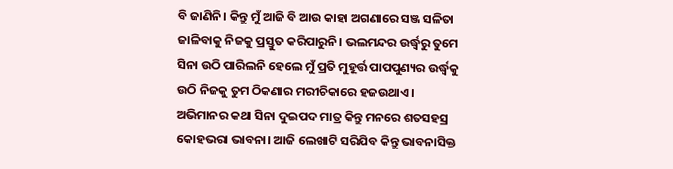ବି ଜାଣିନି। କିନ୍ତୁ ମୁଁ ଆଜି ବି ଆଉ କାହା ଅଗଣାରେ ସଞ୍ଜ ସଳିତା ଜାଳିବାକୁ ନିଜକୁ ପ୍ରସ୍ତୁତ କରିପାରୁନି। ଭଲମନ୍ଦର ଉର୍ଦ୍ଧ୍ୱରୁ ତୁମେ ସିନା ଉଠି ପାରିଲନି ହେଲେ ମୁଁ ପ୍ରତି ମୁହୂର୍ତ୍ତ ପାପପୁଣ୍ୟର ଉର୍ଦ୍ଧ୍ୱକୁ ଉଠି ନିଜକୁ ତୁମ ଠିକଣାର ମରୀଚିକାରେ ହଜଉଥାଏ। ଅଭିମାନର କଥା ସିନା ଦୁଇପଦ ମାତ୍ର କିନ୍ତୁ ମନରେ ଶତସହସ୍ର କୋହଭରା ଭାବନା। ଆଜି ଲେଖାଟି ସରିଯିବ କିନ୍ତୁ ଭାବନାସିକ୍ତ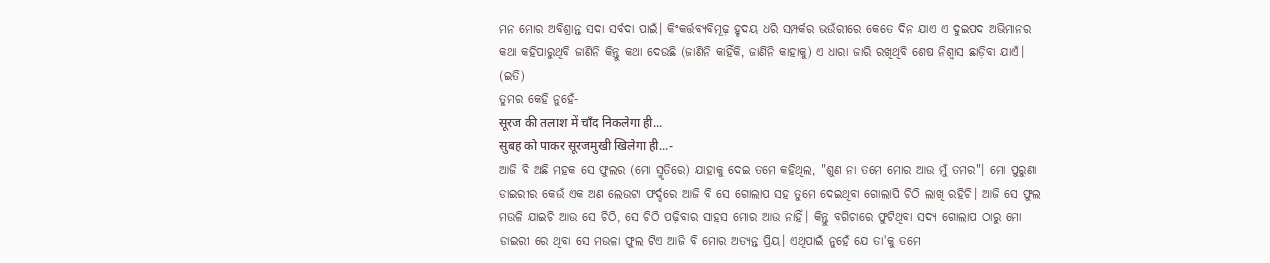ମନ ମୋର ଅବିଶ୍ରାନ୍ତ ସଦା ସର୍ବଦା ପାଇଁ। କିଂକର୍ତ୍ତବ୍ଯବିମୂଢ଼ ହୃଦୟ ଧରି ସମ୍ପର୍କର ଭଉଁରୀରେ କେତେ ଦିନ ଯାଏ ଏ ଦୁଇପଦ ଅଭିମାନର କଥା କହିପାରୁଥିବି ଜାଣିନି କିନ୍ତୁ କଥା ଦେଉଛି (ଜାଣିନି କାହିଁକି, ଜାଣିନି କାହାକୁ) ଏ ଧାରା ଜାରି ରଖିଥିବି ଶେଷ ନିଶ୍ଵାସ ଛାଡ଼ିବା ଯାଏଁ।
(ଇତି)
ତୁମର କେହି ନୁହେଁ-
सूरज की तलाश में चाँद निकलेगा ही...
सुबह को पाकर सूरजमुखी खिलेगा ही...-
ଆଜି ବି ଅଛି ମହକ ସେ ଫୁଲର (ମୋ ସ୍ମୃତିରେ) ଯାହାକୁ ଦେଇ ତମେ କହିଥିଲ, "ଶୁଣ ନା ତମେ ମୋର ଆଉ ମୁଁ ତମର"। ମୋ ପୁରୁଣା ଡାଇରୀର କେଉଁ ଏକ ଅଣ ଲେଉଟା ଫର୍ଦ୍ଦରେ ଆଜି ବି ସେ ଗୋଲାପ ସହ ତୁମେ ଦେଇଥିବା ଗୋଲାପି ଚିଠି ଲାଖି ରହିଚି। ଆଜି ସେ ଫୁଲ ମଉଳି ଯାଇଚି ଆଉ ସେ ଚିଠି, ସେ ଚିଠି ପଢ଼ିବାର ସାହସ ମୋର ଆଉ ନାହିଁ। କିନ୍ତୁ ବଗିଚାରେ ଫୁଟିଥିବା ସଦ୍ୟ ଗୋଲାପ ଠାରୁ ମୋ ଡାଇରୀ ରେ ଥିବା ସେ ମଉଳା ଫୁଲ ଟିଏ ଆଜି ବି ମୋର ଅତ୍ୟନ୍ତ ପ୍ରିୟ। ଏଥିପାଇଁ ନୁହେଁ ଯେ ତା'କୁ ତମେ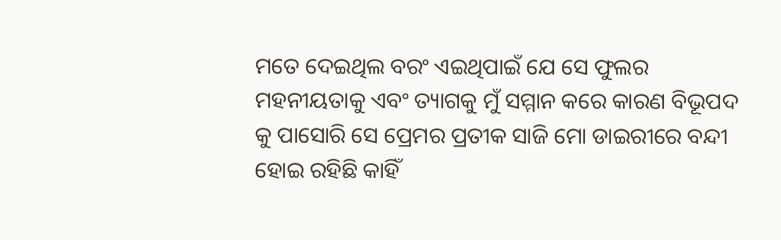ମତେ ଦେଇଥିଲ ବରଂ ଏଇଥିପାଇଁ ଯେ ସେ ଫୁଲର ମହନୀୟତାକୁ ଏବଂ ତ୍ୟାଗକୁ ମୁଁ ସମ୍ମାନ କରେ କାରଣ ବିଭୂପଦ କୁ ପାସୋରି ସେ ପ୍ରେମର ପ୍ରତୀକ ସାଜି ମୋ ଡାଇରୀରେ ବନ୍ଦୀ ହୋଇ ରହିଛି କାହିଁ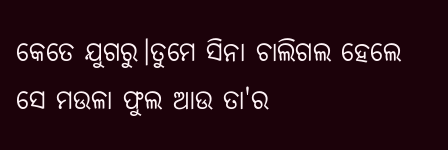କେତେ ଯୁଗରୁ।ତୁମେ ସିନା ଚାଲିଗଲ ହେଲେ ସେ ମଉଳା ଫୁଲ ଆଉ ତା'ର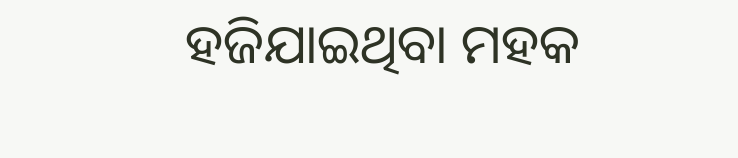ହଜିଯାଇଥିବା ମହକ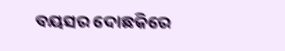ବୟସର ଦୋଛକିରେ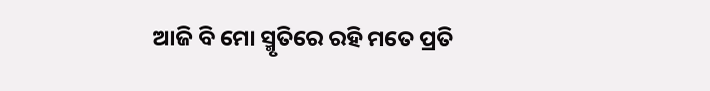ଆଜି ବି ମୋ ସ୍ମୃତିରେ ରହି ମତେ ପ୍ରତି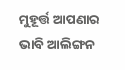ମୁହୂର୍ତ୍ତ ଆପଣାର ଭାବି ଆଲିଙ୍ଗନ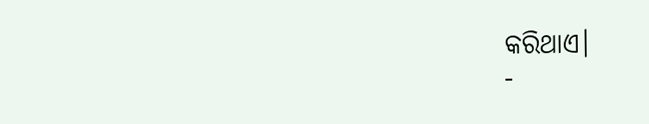କରିଥାଏ।
-